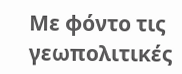Με φόντο τις γεωπολιτικές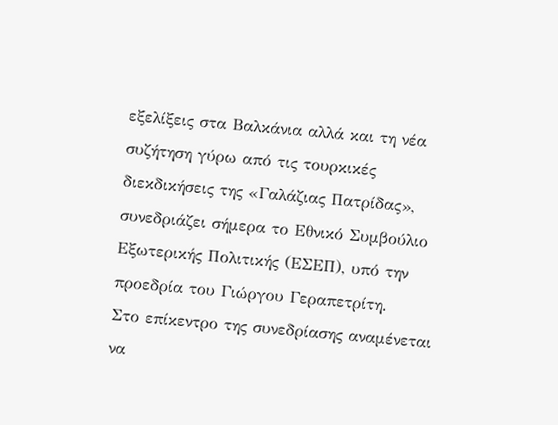εξελίξεις στα Βαλκάνια αλλά και τη νέα συζήτηση γύρω από τις τουρκικές διεκδικήσεις της «Γαλάζιας Πατρίδας», συνεδριάζει σήμερα το Εθνικό Συμβούλιο Εξωτερικής Πολιτικής (ΕΣΕΠ), υπό την προεδρία του Γιώργου Γεραπετρίτη.
Στο επίκεντρο της συνεδρίασης αναμένεται να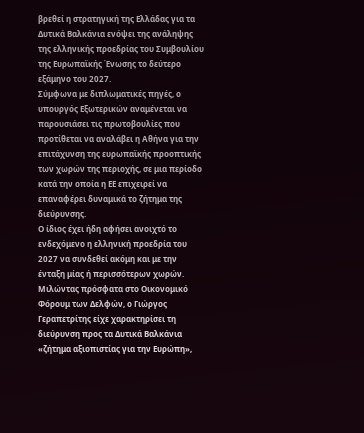βρεθεί η στρατηγική της Ελλάδας για τα Δυτικά Βαλκάνια ενόψει της ανάληψης της ελληνικής προεδρίας του Συμβουλίου της Ευρωπαϊκής Ένωσης το δεύτερο εξάμηνο του 2027.
Σύμφωνα με διπλωματικές πηγές, ο υπουργός Εξωτερικών αναμένεται να παρουσιάσει τις πρωτοβουλίες που προτίθεται να αναλάβει η Αθήνα για την επιτάχυνση της ευρωπαϊκής προοπτικής των χωρών της περιοχής, σε μια περίοδο κατά την οποία η ΕΕ επιχειρεί να επαναφέρει δυναμικά το ζήτημα της διεύρυνσης.
Ο ίδιος έχει ήδη αφήσει ανοιχτό το ενδεχόμενο η ελληνική προεδρία του 2027 να συνδεθεί ακόμη και με την ένταξη μίας ή περισσότερων χωρών.
Μιλώντας πρόσφατα στο Οικονομικό Φόρουμ των Δελφών, ο Γιώργος Γεραπετρίτης είχε χαρακτηρίσει τη διεύρυνση προς τα Δυτικά Βαλκάνια «ζήτημα αξιοπιστίας για την Ευρώπη»,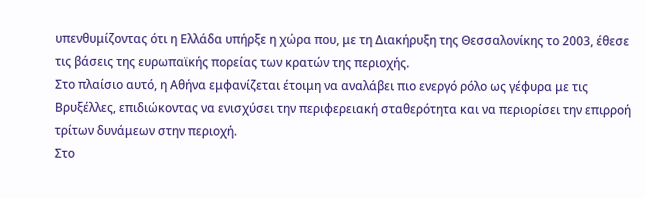υπενθυμίζοντας ότι η Ελλάδα υπήρξε η χώρα που, με τη Διακήρυξη της Θεσσαλονίκης το 2003, έθεσε τις βάσεις της ευρωπαϊκής πορείας των κρατών της περιοχής.
Στο πλαίσιο αυτό, η Αθήνα εμφανίζεται έτοιμη να αναλάβει πιο ενεργό ρόλο ως γέφυρα με τις Βρυξέλλες, επιδιώκοντας να ενισχύσει την περιφερειακή σταθερότητα και να περιορίσει την επιρροή τρίτων δυνάμεων στην περιοχή.
Στο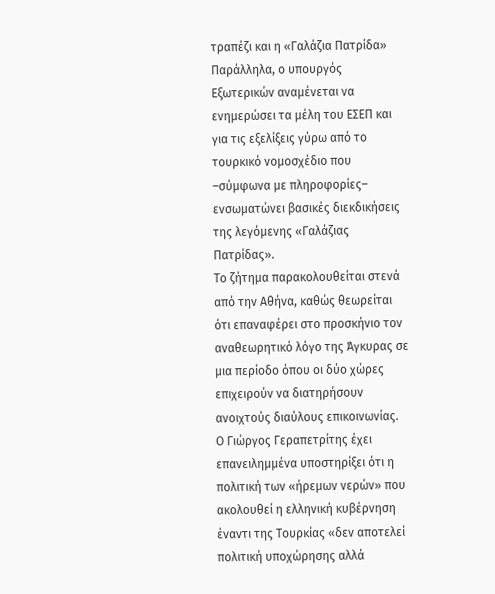τραπέζι και η «Γαλάζια Πατρίδα»
Παράλληλα, ο υπουργός Εξωτερικών αναμένεται να ενημερώσει τα μέλη του ΕΣΕΠ και για τις εξελίξεις γύρω από το τουρκικό νομοσχέδιο που –σύμφωνα με πληροφορίες– ενσωματώνει βασικές διεκδικήσεις της λεγόμενης «Γαλάζιας Πατρίδας».
Το ζήτημα παρακολουθείται στενά από την Αθήνα, καθώς θεωρείται ότι επαναφέρει στο προσκήνιο τον αναθεωρητικό λόγο της Άγκυρας σε μια περίοδο όπου οι δύο χώρες επιχειρούν να διατηρήσουν ανοιχτούς διαύλους επικοινωνίας.
Ο Γιώργος Γεραπετρίτης έχει επανειλημμένα υποστηρίξει ότι η πολιτική των «ήρεμων νερών» που ακολουθεί η ελληνική κυβέρνηση έναντι της Τουρκίας «δεν αποτελεί πολιτική υποχώρησης αλλά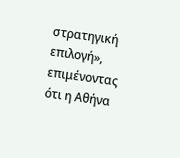στρατηγική επιλογή», επιμένοντας ότι η Αθήνα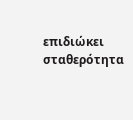επιδιώκει σταθερότητα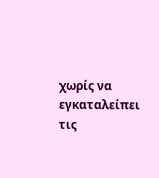χωρίς να εγκαταλείπει τις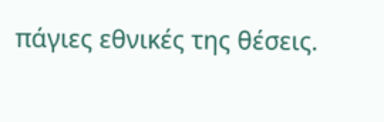πάγιες εθνικές της θέσεις.